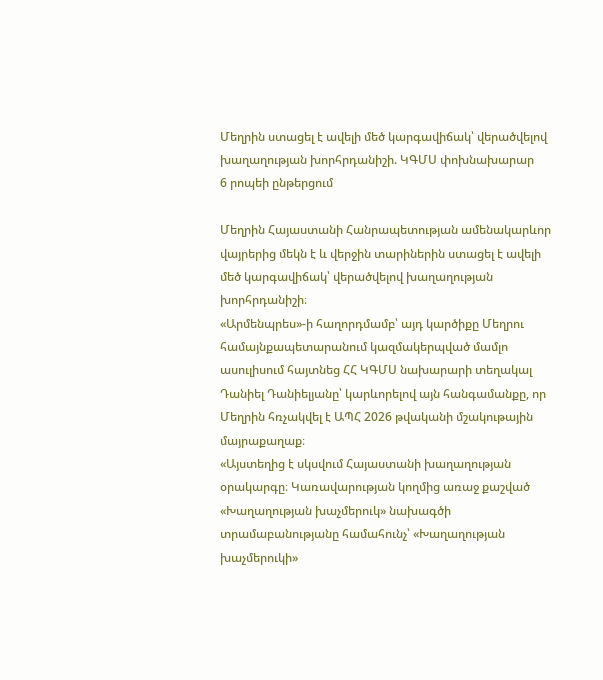Մեղրին ստացել է ավելի մեծ կարգավիճակ՝ վերածվելով խաղաղության խորհրդանիշի. ԿԳՄՍ փոխնախարար
6 րոպեի ընթերցում

Մեղրին Հայաստանի Հանրապետության ամենակարևոր վայրերից մեկն է և վերջին տարիներին ստացել է ավելի մեծ կարգավիճակ՝ վերածվելով խաղաղության խորհրդանիշի։
«Արմենպրես»-ի հաղորդմամբ՝ այդ կարծիքը Մեղրու համայնքապետարանում կազմակերպված մամլո ասուլիսում հայտնեց ՀՀ ԿԳՄՍ նախարարի տեղակալ Դանիել Դանիելյանը՝ կարևորելով այն հանգամանքը, որ Մեղրին հռչակվել է ԱՊՀ 2026 թվականի մշակութային մայրաքաղաք։
«Այստեղից է սկսվում Հայաստանի խաղաղության օրակարգը։ Կառավարության կողմից առաջ քաշված «Խաղաղության խաչմերուկ» նախագծի տրամաբանությանը համահունչ՝ «Խաղաղության խաչմերուկի»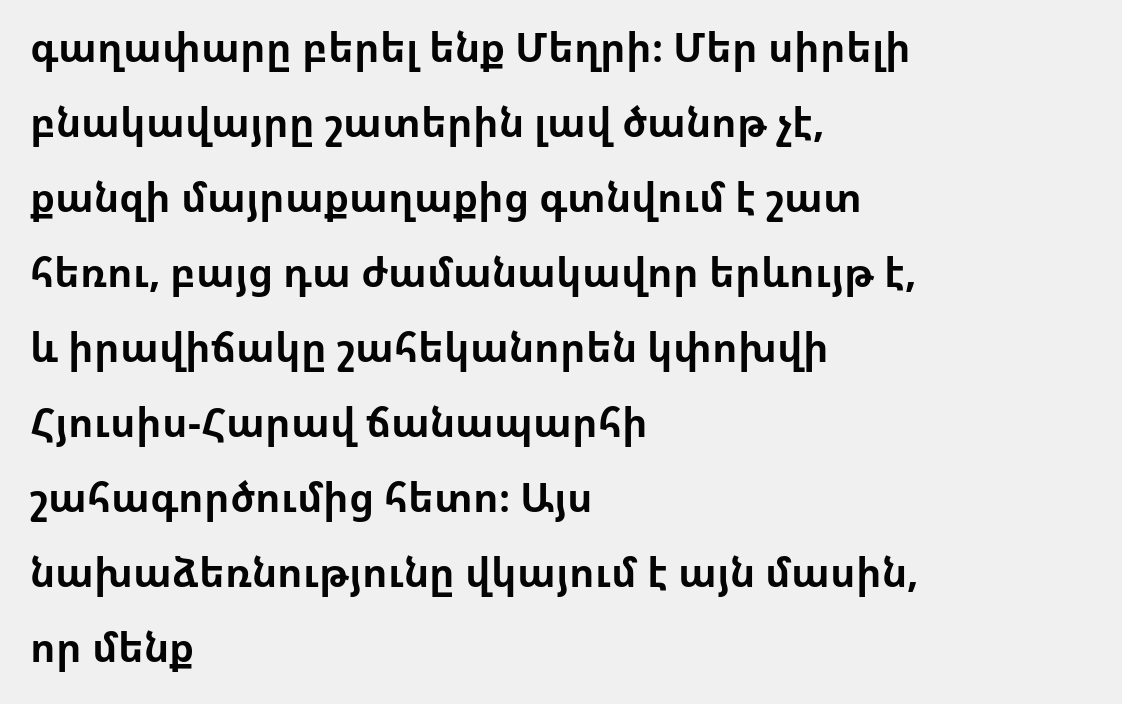գաղափարը բերել ենք Մեղրի։ Մեր սիրելի բնակավայրը շատերին լավ ծանոթ չէ, քանզի մայրաքաղաքից գտնվում է շատ հեռու, բայց դա ժամանակավոր երևույթ է, և իրավիճակը շահեկանորեն կփոխվի Հյուսիս-Հարավ ճանապարհի շահագործումից հետո։ Այս նախաձեռնությունը վկայում է այն մասին, որ մենք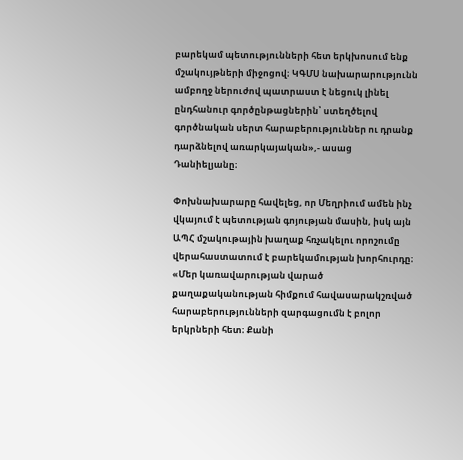բարեկամ պետությունների հետ երկխոսում ենք մշակույթների միջոցով։ ԿԳՄՍ նախարարությունն ամբողջ ներուժով պատրաստ է նեցուկ լինել ընդհանուր գործընթացներին՝ ստեղծելով գործնական սերտ հարաբերություններ ու դրանք դարձնելով առարկայական»,- ասաց Դանիելյանը։

Փոխնախարարը հավելեց, որ Մեղրիում ամեն ինչ վկայում է պետության գոյության մասին, իսկ այն ԱՊՀ մշակութային խաղաք հռչակելու որոշումը վերահաստատում է բարեկամության խորհուրդը։
«Մեր կառավարության վարած քաղաքականության հիմքում հավասարակշռված հարաբերությունների զարգացումն է բոլոր երկրների հետ։ Քանի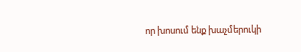որ խոսում ենք խաչմերուկի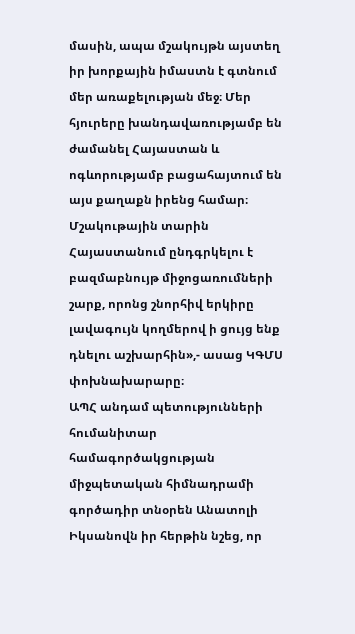մասին, ապա մշակույթն այստեղ իր խորքային իմաստն է գտնում մեր առաքելության մեջ։ Մեր հյուրերը խանդավառությամբ են ժամանել Հայաստան և ոգևորությամբ բացահայտում են այս քաղաքն իրենց համար։ Մշակութային տարին Հայաստանում ընդգրկելու է բազմաբնույթ միջոցառումների շարք, որոնց շնորհիվ երկիրը լավագույն կողմերով ի ցույց ենք դնելու աշխարհին»,- ասաց ԿԳՄՍ փոխնախարարը։
ԱՊՀ անդամ պետությունների հումանիտար համագործակցության միջպետական հիմնադրամի գործադիր տնօրեն Անատոլի Իկսանովն իր հերթին նշեց, որ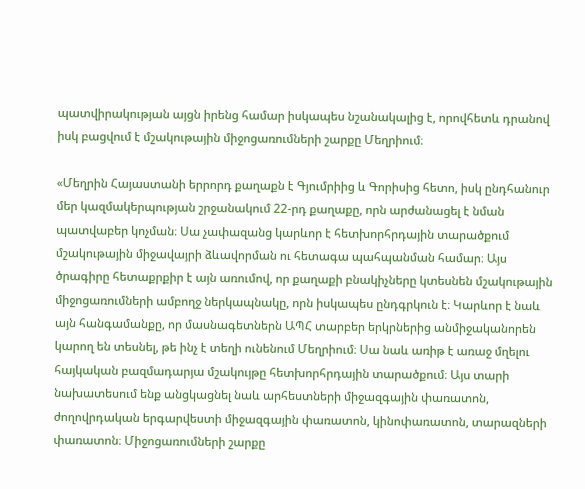պատվիրակության այցն իրենց համար իսկապես նշանակալից է, որովհետև դրանով իսկ բացվում է մշակութային միջոցառումների շարքը Մեղրիում։

«Մեղրին Հայաստանի երրորդ քաղաքն է Գյումրիից և Գորիսից հետո, իսկ ընդհանուր մեր կազմակերպության շրջանակում 22-րդ քաղաքը, որն արժանացել է նման պատվաբեր կոչման։ Սա չափազանց կարևոր է հետխորհրդային տարածքում մշակութային միջավայրի ձևավորման ու հետագա պահպանման համար։ Այս ծրագիրը հետաքրքիր է այն առումով, որ քաղաքի բնակիչները կտեսնեն մշակութային միջոցառումների ամբողջ ներկապնակը, որն իսկապես ընդգրկուն է։ Կարևոր է նաև այն հանգամանքը, որ մասնագետներն ԱՊՀ տարբեր երկրներից անմիջականորեն կարող են տեսնել, թե ինչ է տեղի ունենում Մեղրիում։ Սա նաև առիթ է առաջ մղելու հայկական բազմադարյա մշակույթը հետխորհրդային տարածքում։ Այս տարի նախատեսում ենք անցկացնել նաև արհեստների միջազգային փառատոն, ժողովրդական երգարվեստի միջազգային փառատոն, կինոփառատոն, տարազների փառատոն։ Միջոցառումների շարքը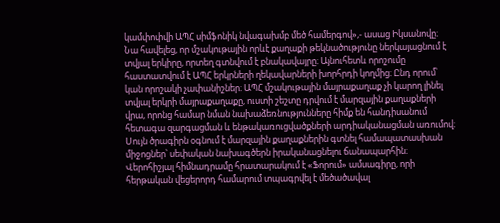կամփոփվի ԱՊՀ սիմֆոնիկ նվագախմբ մեծ համերգով»,- ասաց Իկսանովը։
Նա հավելեց, որ մշակութային որևէ քաղաքի թեկնածությունը ներկայացնում է տվյալ երկիրը, որտեղ գտնվում է բնակավայրը։ Այնուհետև որոշումը հաստատվում է ԱՊՀ երկրների ղեկավարների խորհրդի կողմից։ Ընդ որում՝ կան որոշակի չափանիշներ։ ԱՊՀ մշակութային մայրաքաղաք չի կարող լինել տվյալ երկրի մայրաքաղաքը, ուստի շեշտը դրվում է մարզային քաղաքների վրա, որոնց համար նման նախաձեռնությունները հիմք են հանդիսանում հետագա զարգացման և ենթակառուցվածքների արդիականացման առումով։ Սույն ծրագիրն օգնում է մարզային քաղաքներին գտնել համապատասխան միջոցներ՝ սեփական նախագծերն իրականացնելու ճանապարհին։
Վերոհիշյալ հիմնադրամը հրատարակում է «Ֆորում» ամսագիրը, որի հերթական վեցերորդ համարում տպագրվել է մեծածավալ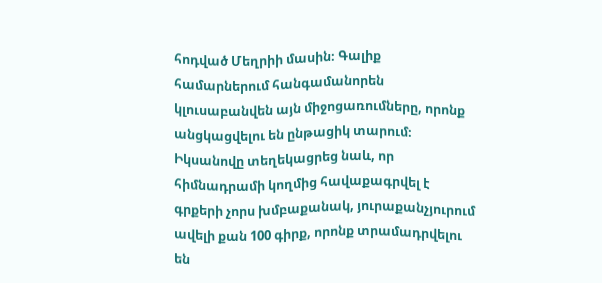հոդված Մեղրիի մասին։ Գալիք համարներում հանգամանորեն կլուսաբանվեն այն միջոցառումները, որոնք անցկացվելու են ընթացիկ տարում։ Իկսանովը տեղեկացրեց նաև, որ հիմնադրամի կողմից հավաքագրվել է գրքերի չորս խմբաքանակ, յուրաքանչյուրում ավելի քան 100 գիրք, որոնք տրամադրվելու են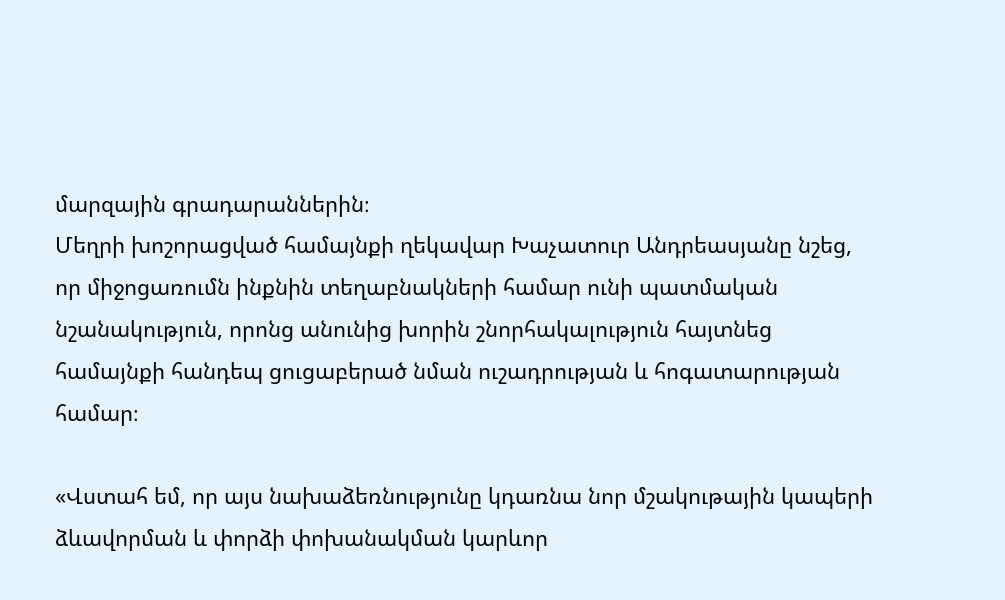մարզային գրադարաններին։
Մեղրի խոշորացված համայնքի ղեկավար Խաչատուր Անդրեասյանը նշեց, որ միջոցառումն ինքնին տեղաբնակների համար ունի պատմական նշանակություն, որոնց անունից խորին շնորհակալություն հայտնեց համայնքի հանդեպ ցուցաբերած նման ուշադրության և հոգատարության համար։

«Վստահ եմ, որ այս նախաձեռնությունը կդառնա նոր մշակութային կապերի ձևավորման և փորձի փոխանակման կարևոր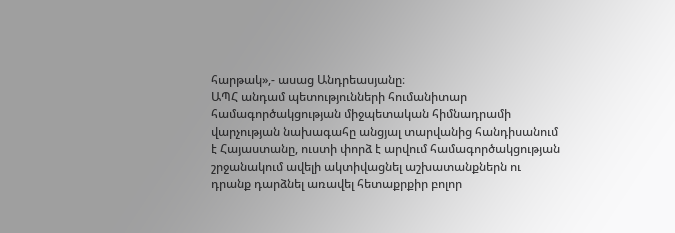հարթակ»,- ասաց Անդրեասյանը։
ԱՊՀ անդամ պետությունների հումանիտար համագործակցության միջպետական հիմնադրամի վարչության նախագահը անցյալ տարվանից հանդիսանում է Հայաստանը, ուստի փորձ է արվում համագործակցության շրջանակում ավելի ակտիվացնել աշխատանքներն ու դրանք դարձնել առավել հետաքրքիր բոլոր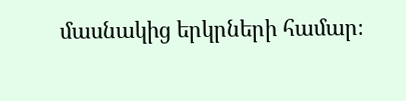մասնակից երկրների համար։